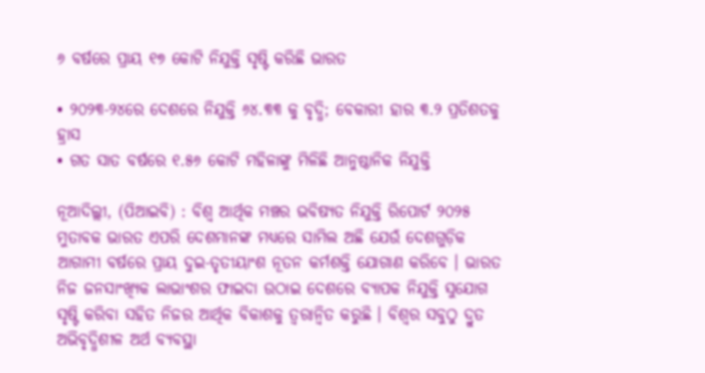୬ ବର୍ଷରେ ପ୍ରାୟ ୧୭ କୋଟି ନିଯୁକ୍ତି ସୃଷ୍ଟି କରିଛି ଭାରତ

• ୨୦୨୩-୨୪ରେ ଦେଶରେ ନିଯୁକ୍ତି ୬୪.୩୩ କୁ ବୃଦ୍ଧି; ବେକାରୀ ହାର ୩.୨ ପ୍ରତିଶତକୁ ହ୍ରାସ
• ଗତ ସାତ ବର୍ଷରେ ୧.୫୬ କୋଟି ମହିଳାଙ୍କୁ ମିଳିଛି ଆନୁଷ୍ଠାନିକ ନିଯୁକ୍ତି

ନୂଆଦିଲ୍ଲୀ, (ପିଆଇବି) : ବିଶ୍ୱ ଆର୍ଥିକ ମଞ୍ଚର ଭବିଷ୍ୟତ ନିଯୁକ୍ତି ରିପୋର୍ଟ ୨୦୨୫ ମୁତାବକ ଭାରତ ଏପରି ଦେଶମାନଙ୍କ ମଧ୍ୟରେ ସାମିଲ ଅଛି ଯେଉଁ ଦେଶଗୁଡ଼ିକ ଆଗାମୀ ବର୍ଷରେ ପ୍ରାୟ ଦୁଇ-ତୃତୀୟାଂଶ ନୂତନ କର୍ମଶକ୍ତି ଯୋଗାଣ କରିବେ । ଭାରତ ନିଜ ଜନସାଂଖ୍ୟିକ ଲାଭାଂଶର ଫାଇଦା ଉଠାଇ ଦେଶରେ ବ୍ୟାପକ ନିଯୁକ୍ତି ସୁଯୋଗ ସୃଷ୍ଟି କରିବା ସହିତ ନିଜର ଆର୍ଥିକ ବିକାଶକୁ ତ୍ୱରାନ୍ୱିତ କରୁଛି । ବିଶ୍ୱର ସବୁଠୁ ଦ୍ରୁତ ଅଭିବୃଦ୍ଧିଶୀଳ ଅର୍ଥ ବ୍ୟବସ୍ଥା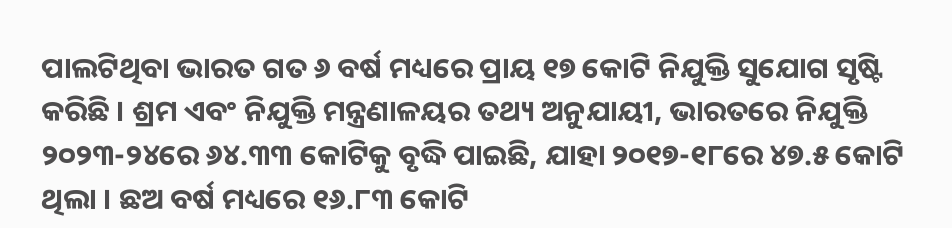ପାଲଟିଥିବା ଭାରତ ଗତ ୬ ବର୍ଷ ମଧ୍ୟରେ ପ୍ରାୟ ୧୭ କୋଟି ନିଯୁକ୍ତି ସୁଯୋଗ ସୃଷ୍ଟି କରିଛି । ଶ୍ରମ ଏବଂ ନିଯୁକ୍ତି ମନ୍ତ୍ରଣାଳୟର ତଥ୍ୟ ଅନୁଯାୟୀ, ଭାରତରେ ନିଯୁକ୍ତି ୨୦୨୩-୨୪ରେ ୬୪.୩୩ କୋଟିକୁ ବୃଦ୍ଧି ପାଇଛି, ଯାହା ୨୦୧୭-୧୮ରେ ୪୭.୫ କୋଟି ଥିଲା । ଛଅ ବର୍ଷ ମଧ୍ୟରେ ୧୬.୮୩ କୋଟି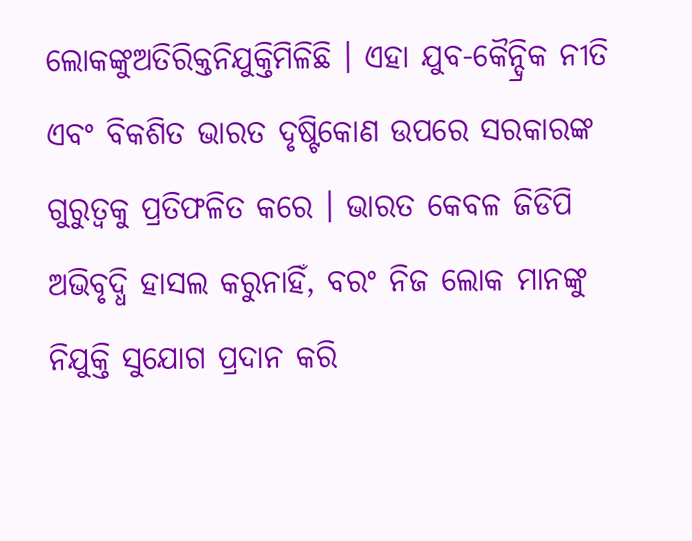ଲୋକଙ୍କୁଅତିରିକ୍ତନିଯୁକ୍ତିମିଳିଛି । ଏହା ଯୁବ-କୈନ୍ଦ୍ରିକ ନୀତି ଏବଂ ବିକଶିତ ଭାରତ ଦୃଷ୍ଟିକୋଣ ଉପରେ ସରକାରଙ୍କ ଗୁରୁତ୍ୱକୁ ପ୍ରତିଫଳିତ କରେ । ଭାରତ କେବଳ ଜିଡିପି ଅଭିବୃଦ୍ଧି ହାସଲ କରୁନାହିଁ, ବରଂ ନିଜ ଲୋକ ମାନଙ୍କୁ ନିଯୁକ୍ତି ସୁଯୋଗ ପ୍ରଦାନ କରି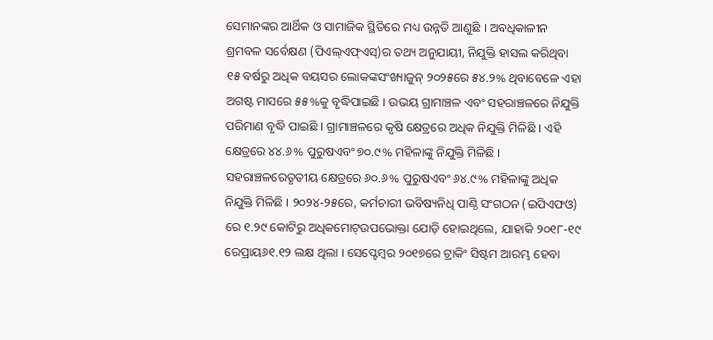ସେମାନଙ୍କର ଆର୍ଥିକ ଓ ସାମାଜିକ ସ୍ଥିତିରେ ମଧ୍ୟ ଉନ୍ନତି ଆଣୁଛି । ଅବଧିକାଳୀନ ଶ୍ରମବଳ ସର୍ବେକ୍ଷଣ (ପିଏଲ୍‌ଏଫ୍‌ଏସ୍‌)ର ତଥ୍ୟ ଅନୁଯାୟୀ, ନିଯୁକ୍ତି ହାସଲ କରିଥିବା ୧୫ ବର୍ଷରୁ ଅଧିକ ବୟସର ଲୋକଙ୍କସଂଖ୍ୟାଜୁନ୍ ୨୦୨୫ରେ ୫୪.୨% ଥିବାବେଳେ ଏହା ଅଗଷ୍ଟ ମାସରେ ୫୫%କୁ ବୃଦ୍ଧିପାଇଛି । ଉଭୟ ଗ୍ରାମାଞ୍ଚଳ ଏବଂ ସହରାଞ୍ଚଳରେ ନିଯୁକ୍ତି ପରିମାଣ ବୃଦ୍ଧି ପାଇଛି । ଗ୍ରାମାଞ୍ଚଳରେ କୃଷି କ୍ଷେତ୍ରରେ ଅଧିକ ନିଯୁକ୍ତି ମିଳିଛି । ଏହି କ୍ଷେତ୍ରରେ ୪୪.୬% ପୁରୁଷଏବଂ ୭୦.୯% ମହିଳାଙ୍କୁ ନିଯୁକ୍ତି ମିଳିଛି । ସହରାଞ୍ଚଳରେତୃତୀୟ କ୍ଷେତ୍ରରେ ୬୦.୬% ପୁରୁଷଏବଂ ୬୪.୯% ମହିଳାଙ୍କୁ ଅଧିକ ନିଯୁକ୍ତି ମିଳିଛି । ୨୦୨୪-୨୫ରେ, କର୍ମଚାରୀ ଭବିଷ୍ୟନିଧି ପାଣ୍ଠି ସଂଗଠନ (ଇପିଏଫଓ) ରେ ୧.୨୯ କୋଟିରୁ ଅଧିକମୋଟ୍ଉପଭୋକ୍ତା ଯୋଡ଼ି ହୋଇଥିଲେ, ଯାହାକି ୨୦୧୮-୧୯ ରେପ୍ରାୟ୬୧.୧୨ ଲକ୍ଷ ଥିଲା । ସେପ୍ଟେମ୍ବର ୨୦୧୭ରେ ଟ୍ରାକିଂ ସିଷ୍ଟମ ଆରମ୍ଭ ହେବା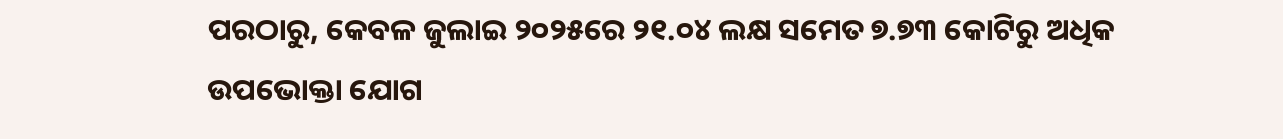ପରଠାରୁ, କେବଳ ଜୁଲାଇ ୨୦୨୫ରେ ୨୧.୦୪ ଲକ୍ଷ ସମେତ ୭.୭୩ କୋଟିରୁ ଅଧିକ ଉପଭୋକ୍ତା ଯୋଗ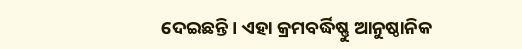ଦେଇଛନ୍ତି । ଏହା କ୍ରମବର୍ଦ୍ଧିଷ୍ଣୁ ଆନୁଷ୍ଠାନିକ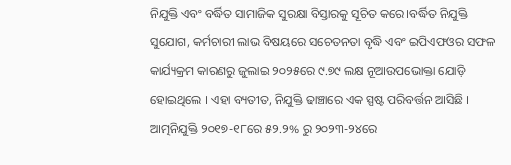ନିଯୁକ୍ତି ଏବଂ ବର୍ଦ୍ଧିତ ସାମାଜିକ ସୁରକ୍ଷା ବିସ୍ତାରକୁ ସୂଚିତ କରେ।ବର୍ଦ୍ଧିତ ନିଯୁକ୍ତି ସୁଯୋଗ, କର୍ମଚାରୀ ଲାଭ ବିଷୟରେ ସଚେତନତା ବୃଦ୍ଧି ଏବଂ ଇପିଏଫଓର ସଫଳ କାର୍ଯ୍ୟକ୍ରମ କାରଣରୁ ଜୁଲାଇ ୨୦୨୫ରେ ୯.୭୯ ଲକ୍ଷ ନୂଆଉପଭୋକ୍ତା ଯୋଡ଼ି ହୋଇଥିଲେ । ଏହା ବ୍ୟତୀତ, ନିଯୁକ୍ତି ଢାଞ୍ଚାରେ ଏକ ସ୍ପଷ୍ଟ ପରିବର୍ତ୍ତନ ଆସିଛି । ଆତ୍ମନିଯୁକ୍ତି ୨୦୧୭-୧୮ରେ ୫୨.୨% ରୁ ୨୦୨୩-୨୪ରେ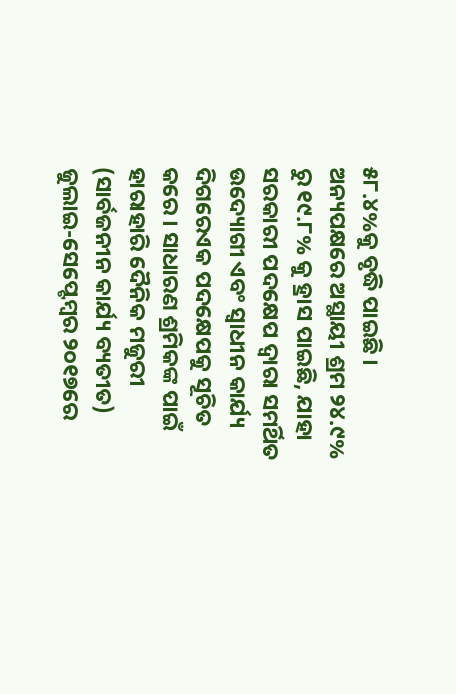୫୮.୪%କୁ ବୃଦ୍ଧି ପାଇଛି । ଅନ୍ୟପକ୍ଷରେ ଅସ୍ଥାୟୀ ଶ୍ରମ ୨୪.୯% ରୁ ୧୯.୮% କୁ ହ୍ରାସ ପାଇଛି, ଯାହା ସରକାରୀ ପଦକ୍ଷେପ ଦ୍ୱାରା ସମର୍ଥିତ ଉଦ୍ୟୋଗୀ ଏବଂ ସ୍ୱାଧୀନ କାର୍ଯ୍ୟ ଦିଗରେଏକ ପଦକ୍ଷେପକୁ ସୂଚିତ କରେ । ସାଧାରଣ ଶ୍ରମିକଙ୍କ ପାଇଁ ହାରାହାରି ଦୈନିକ ମଜୁରୀ (ସାର୍ବଜନୀନ କାର୍ଯ୍ୟ ବ୍ୟତୀତ) ଜୁଲାଇ-ସେପ୍ଟେମ୍ବର ୨୦୧୭ରେ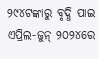୨୯୪ଟଙ୍କାରୁ ବୃଦ୍ଧି ପାଇ ଏପ୍ରିଲ-ଜୁନ୍ ୨୦୨୪ରେ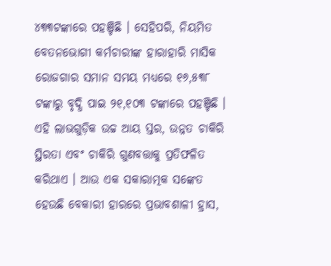୪୩୩ଟଙ୍କାରେ ପହଞ୍ଚିଛି । ସେହିପରି, ନିୟମିତ ବେତନଭୋଗୀ କର୍ମଚାରୀଙ୍କ ହାରାହାରି ମାସିକ ରୋଜଗାର ସମାନ ସମୟ ମଧ୍ୟରେ ୧୬,୫୩୮ ଟଙ୍କାରୁ ବୃଦ୍ଧି ପାଇ ୨୧,୧୦୩ ଟଙ୍କାରେ ପହଞ୍ଚିଛି । ଏହି ଲାଭଗୁଡ଼ିକ ଉଚ୍ଚ ଆୟ ସ୍ତର, ଉନ୍ନତ ଚାକିରି ସ୍ଥିରତା ଏବଂ ଚାକିରି ଗୁଣବତ୍ତାକୁ ପ୍ରତିଫଳିତ କରିଥାଏ । ଆଉ ଏକ ସକାରାତ୍ମକ ସଙ୍କେତ ହେଉଛି ବେକାରୀ ହାରରେ ପ୍ରଭାବଶାଳୀ ହ୍ରାସ,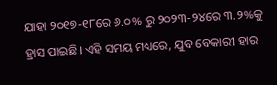ଯାହା ୨୦୧୭-୧୮ରେ ୬.୦% ରୁ ୨୦୨୩-୨୪ରେ ୩.୨%କୁ ହ୍ରାସ ପାଇଛି। ଏହି ସମୟ ମଧ୍ୟରେ, ଯୁବ ବେକାରୀ ହାର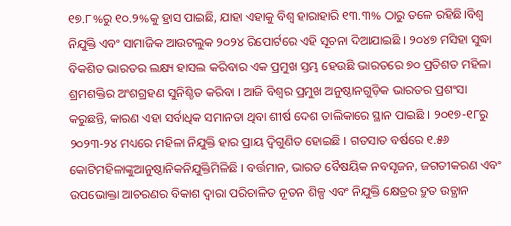୧୭.୮%ରୁ ୧୦.୨%କୁ ହ୍ରାସ ପାଇଛି, ଯାହା ଏହାକୁ ବିଶ୍ୱ ହାରାହାରି ୧୩.୩% ଠାରୁ ତଳେ ରହିଛି।ବିଶ୍ୱ ନିଯୁକ୍ତି ଏବଂ ସାମାଜିକ ଆଉଟଲୁକ ୨୦୨୪ ରିପୋର୍ଟରେ ଏହି ସୂଚନା ଦିଆଯାଇଛି । ୨୦୪୭ ମସିହା ସୁଦ୍ଧା ବିକଶିତ ଭାରତର ଲକ୍ଷ୍ୟ ହାସଲ କରିବାର ଏକ ପ୍ରମୁଖ ସ୍ତମ୍ଭ ହେଉଛି ଭାରତରେ ୭୦ ପ୍ରତିଶତ ମହିଳା ଶ୍ରମଶକ୍ତିର ଅଂଶଗ୍ରହଣ ସୁନିଶ୍ଚିତ କରିବା । ଆଜି ବିଶ୍ୱର ପ୍ରମୁଖ ଅନୁଷ୍ଠାନଗୁଡ଼ିକ ଭାରତର ପ୍ରଶଂସା କରୁଛନ୍ତି, କାରଣ ଏହା ସର୍ବାଧିକ ସମାନତା ଥିବା ଶୀର୍ଷ ଦେଶ ତାଲିକାରେ ସ୍ଥାନ ପାଇଛି । ୨୦୧୭-୧୮ରୁ ୨୦୨୩-୨୪ ମଧ୍ୟରେ ମହିଳା ନିଯୁକ୍ତି ହାର ପ୍ରାୟ ଦ୍ୱିଗୁଣିତ ହୋଇଛି । ଗତସାତ ବର୍ଷରେ ୧.୫୬ କୋଟିମହିଳାଙ୍କୁଆନୁଷ୍ଠାନିକନିଯୁକ୍ତିମିଳିଛି । ବର୍ତ୍ତମାନ, ଭାରତ ବୈଷୟିକ ନବସୃଜନ, ଜଗତୀକରଣ ଏବଂ ଉପଭୋକ୍ତା ଆଚରଣର ବିକାଶ ଦ୍ୱାରା ପରିଚାଳିତ ନୂତନ ଶିଳ୍ପ ଏବଂ ନିଯୁକ୍ତି କ୍ଷେତ୍ରର ଦ୍ରୁତ ଉତ୍ଥାନ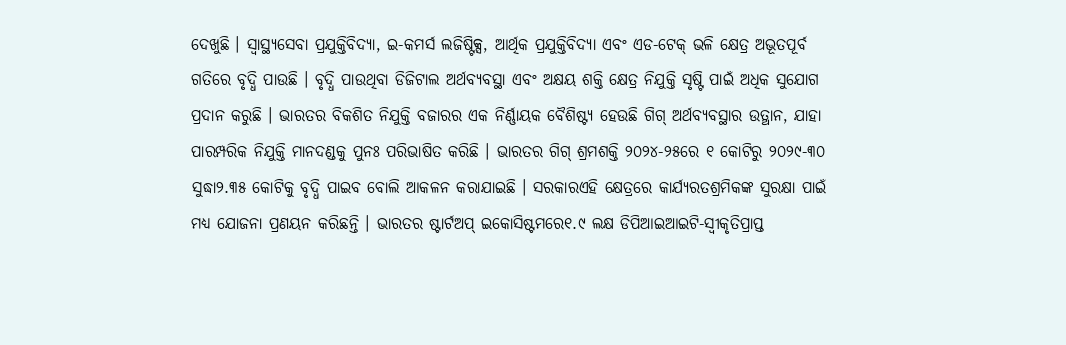ଦେଖୁଛି । ସ୍ୱାସ୍ଥ୍ୟସେବା ପ୍ରଯୁକ୍ତିବିଦ୍ୟା, ଇ-କମର୍ସ ଲଜିଷ୍ଟିକ୍ସ, ଆର୍ଥିକ ପ୍ରଯୁକ୍ତିବିଦ୍ୟା ଏବଂ ଏଡ-ଟେକ୍ ଭଳି କ୍ଷେତ୍ର ଅଭୂତପୂର୍ବ ଗତିରେ ବୃଦ୍ଧି ପାଉଛି । ବୃଦ୍ଧି ପାଉଥିବା ଡିଜିଟାଲ ଅର୍ଥବ୍ୟବସ୍ଥା ଏବଂ ଅକ୍ଷୟ ଶକ୍ତି କ୍ଷେତ୍ର ନିଯୁକ୍ତି ସୃଷ୍ଟି ପାଇଁ ଅଧିକ ସୁଯୋଗ ପ୍ରଦାନ କରୁଛି । ଭାରତର ବିକଶିତ ନିଯୁକ୍ତି ବଜାରର ଏକ ନିର୍ଣ୍ଣାୟକ ବୈଶିଷ୍ଟ୍ୟ ହେଉଛି ଗିଗ୍ ଅର୍ଥବ୍ୟବସ୍ଥାର ଉତ୍ଥାନ, ଯାହା ପାରମ୍ପରିକ ନିଯୁକ୍ତି ମାନଦଣ୍ଡକୁ ପୁନଃ ପରିଭାଷିତ କରିଛି । ଭାରତର ଗିଗ୍ ଶ୍ରମଶକ୍ତି ୨୦୨୪-୨୫ରେ ୧ କୋଟିରୁ ୨୦୨୯-୩୦ ସୁଦ୍ଧା୨.୩୫ କୋଟିକୁ ବୃଦ୍ଧି ପାଇବ ବୋଲି ଆକଳନ କରାଯାଇଛି । ସରକାରଏହି କ୍ଷେତ୍ରରେ କାର୍ଯ୍ୟରତଶ୍ରମିକଙ୍କ ସୁରକ୍ଷା ପାଇଁ ମଧ୍ୟ ଯୋଜନା ପ୍ରଣୟନ କରିଛନ୍ତି । ଭାରତର ଷ୍ଟାର୍ଟଅପ୍ ଇକୋସିଷ୍ଟମରେ୧.୯ ଲକ୍ଷ ଡିପିଆଇଆଇଟି-ସ୍ୱୀକୃତିପ୍ରାପ୍ତ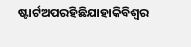ଷ୍ଟାର୍ଟଅପରହିଛିଯାହାକିବିଶ୍ୱର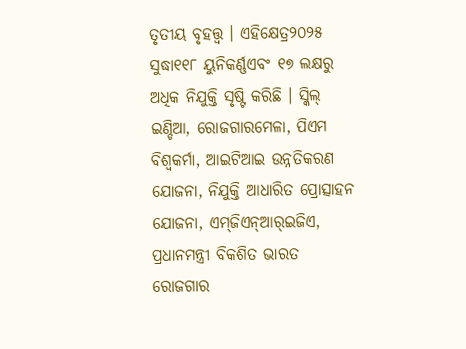ତୃତୀୟ ବୃହତ୍ତ୍ୱ । ଏହିକ୍ଷେତ୍ର୨୦୨୫ ସୁଦ୍ଧା୧୧୮ ୟୁନିକର୍ଣ୍ଣଏବଂ ୧୭ ଲକ୍ଷରୁ ଅଧିକ ନିଯୁକ୍ତି ସୃଷ୍ଟି କରିଛି । ସ୍କିଲ୍ ଇଣ୍ଡିଆ, ରୋଜଗାରମେଳା, ପିଏମ ବିଶ୍ୱକର୍ମା, ଆଇଟିଆଇ ଉନ୍ନତିକରଣ ଯୋଜନା, ନିଯୁକ୍ତି ଆଧାରିତ ପ୍ରୋତ୍ସାହନ ଯୋଜନା, ଏମ୍‌ଜିଏନ୍‌ଆର୍‌ଇଜିଏ, ପ୍ରଧାନମନ୍ତ୍ରୀ ବିକଶିତ ଭାରତ ରୋଜଗାର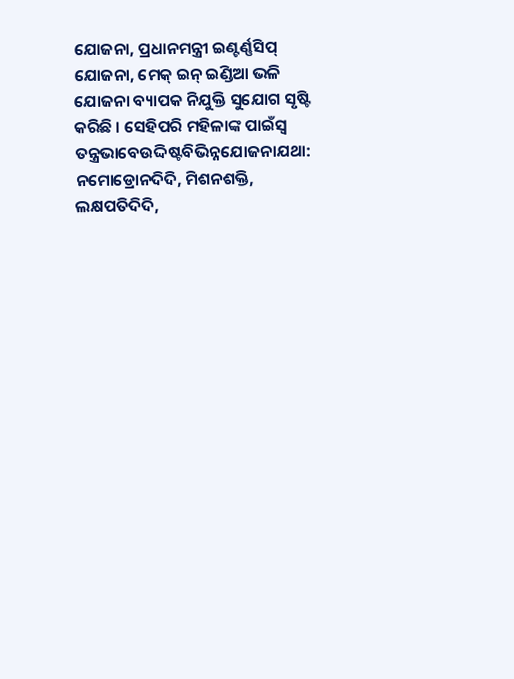ଯୋଜନା, ପ୍ରଧାନମନ୍ତ୍ରୀ ଇଣ୍ଟର୍ଣ୍ଣସିପ୍ ଯୋଜନା, ମେକ୍ ଇନ୍ ଇଣ୍ଡିଆ ଭଳି ଯୋଜନା ବ୍ୟାପକ ନିଯୁକ୍ତି ସୁଯୋଗ ସୃଷ୍ଟି କରିଛି । ସେହିପରି ମହିଳାଙ୍କ ପାଇଁସ୍ୱ ତନ୍ତ୍ରଭାବେଉଦ୍ଦିଷ୍ଟବିଭିନ୍ନଯୋଜନାଯଥା: ନମୋଡ୍ରୋନଦିଦି, ମିଶନଶକ୍ତି, ଲକ୍ଷପତିଦିଦି,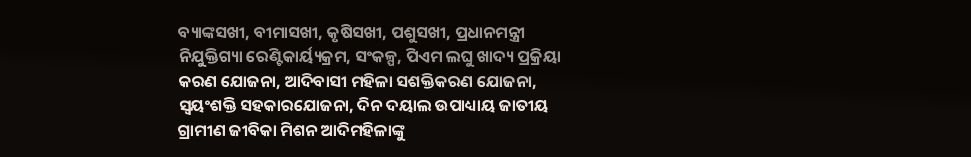ବ୍ୟାଙ୍କସଖୀ, ବୀମାସଖୀ, କୃଷିସଖୀ, ପଶୁସଖୀ, ପ୍ରଧାନମନ୍ତ୍ରୀ ନିଯୁକ୍ତିଗ୍ୟା ରେଣ୍ଟିକାର୍ୟ୍ୟକ୍ରମ, ସଂକଳ୍ପ, ପିଏମ ଲଘୁ ଖାଦ୍ୟ ପ୍ରକ୍ରିୟା କରଣ ଯୋଜନା, ଆଦିବାସୀ ମହିଳା ସଶକ୍ତିକରଣ ଯୋଜନା, ସ୍ୱୟଂଶକ୍ତି ସହକାରଯୋଜନା, ଦିନ ଦୟାଲ ଉପାଧ୍ୟାୟ ଜାତୀୟ ଗ୍ରାମୀଣ ଜୀବିକା ମିଶନ ଆଦିମହିଳାଙ୍କୁ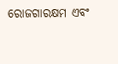ରୋଜଗାରକ୍ଷମ ଏବଂ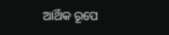ଆର୍ଥିକ ରୂପେ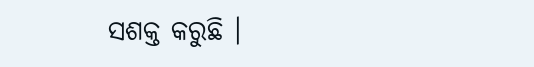ସଶକ୍ତ କରୁଛି ।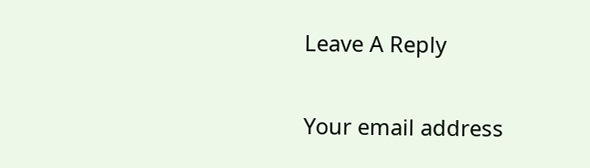Leave A Reply

Your email address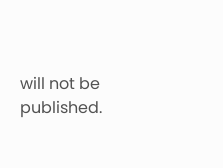will not be published.